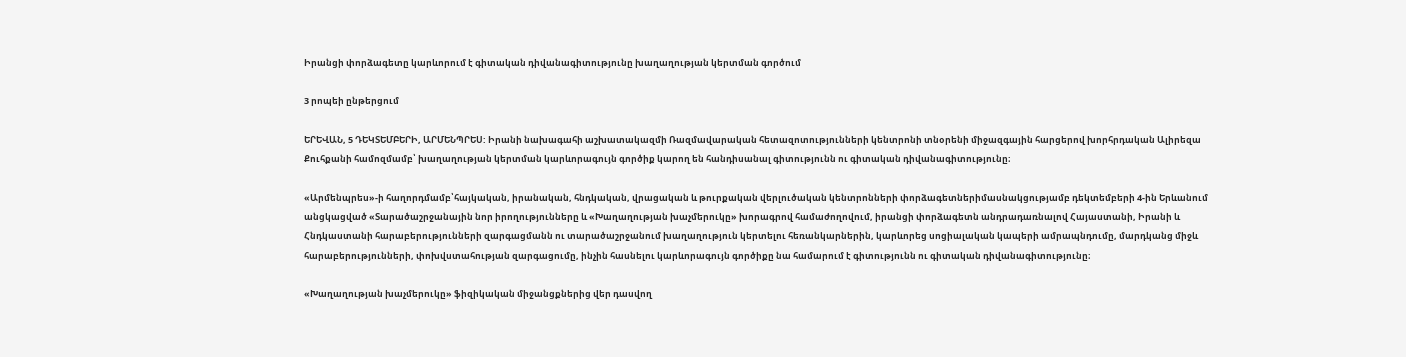Իրանցի փորձագետը կարևորում է գիտական դիվանագիտությունը խաղաղության կերտման գործում

3 րոպեի ընթերցում

ԵՐԵՎԱՆ, 5 ԴԵԿՏԵՄԲԵՐԻ, ԱՐՄԵՆՊՐԵՍ: Իրանի նախագահի աշխատակազմի Ռազմավարական հետազոտությունների կենտրոնի տնօրենի միջազգային հարցերով խորհրդական Ալիրեզա Քուհքանի համոզմամբ՝ խաղաղության կերտման կարևորագույն գործիք կարող են հանդիսանալ գիտությունն ու գիտական դիվանագիտությունը։

«Արմենպրես»-ի հաղորդմամբ՝հայկական, իրանական, հնդկական, վրացական և թուրքական վերլուծական կենտրոնների փորձագետներիմասնակցությամբ դեկտեմբերի 4-ին Երևանում անցկացված «Տարածաշրջանային նոր իրողությունները և «Խաղաղության խաչմերուկը» խորագրով համաժողովում, իրանցի փորձագետն անդրադառնալով Հայաստանի, Իրանի և Հնդկաստանի հարաբերությունների զարգացմանն ու տարածաշրջանում խաղաղություն կերտելու հեռանկարներին, կարևորեց սոցիալական կապերի ամրապնդումը, մարդկանց միջև հարաբերությունների, փոխվստահության զարգացումը, ինչին հասնելու կարևորագույն գործիքը նա համարում է գիտությունն ու գիտական դիվանագիտությունը։

«Խաղաղության խաչմերուկը» ֆիզիկական միջանցքներից վեր դասվող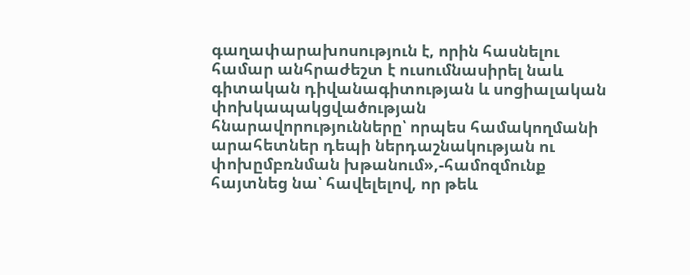գաղափարախոսություն է, որին հասնելու համար անհրաժեշտ է ուսումնասիրել նաև գիտական դիվանագիտության և սոցիալական փոխկապակցվածության հնարավորությունները՝ որպես համակողմանի արահետներ դեպի ներդաշնակության ու փոխըմբռնման խթանում»,-համոզմունք հայտնեց նա՝ հավելելով, որ թեև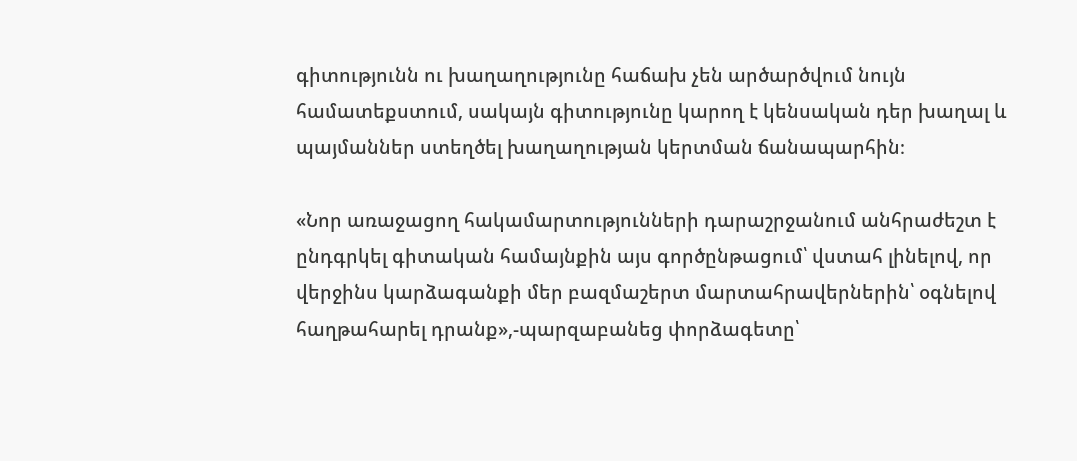գիտությունն ու խաղաղությունը հաճախ չեն արծարծվում նույն համատեքստում, սակայն գիտությունը կարող է կենսական դեր խաղալ և պայմաններ ստեղծել խաղաղության կերտման ճանապարհին։

«Նոր առաջացող հակամարտությունների դարաշրջանում անհրաժեշտ է ընդգրկել գիտական համայնքին այս գործընթացում՝ վստահ լինելով, որ վերջինս կարձագանքի մեր բազմաշերտ մարտահրավերներին՝ օգնելով հաղթահարել դրանք»,-պարզաբանեց փորձագետը՝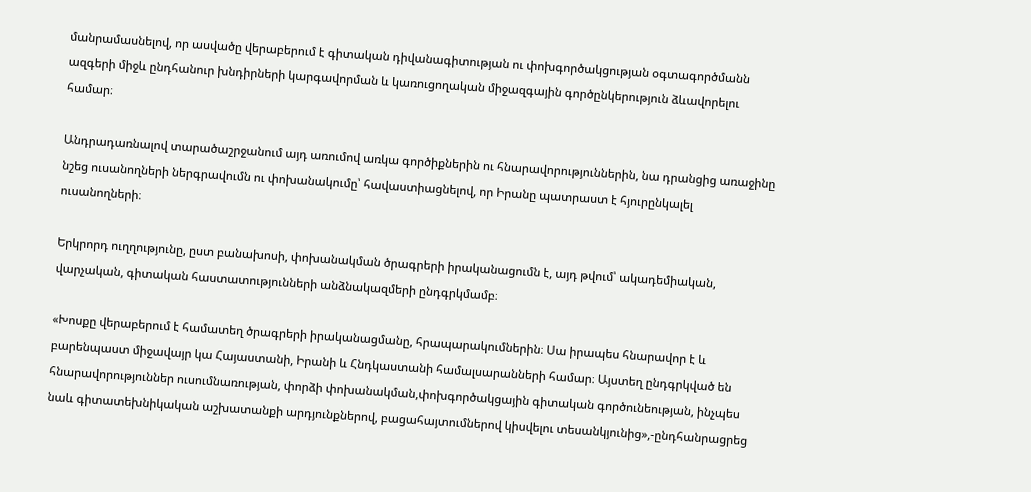մանրամասնելով, որ ասվածը վերաբերում է գիտական դիվանագիտության ու փոխգործակցության օգտագործմանն ազգերի միջև ընդհանուր խնդիրների կարգավորման և կառուցողական միջազգային գործընկերություն ձևավորելու համար։

Անդրադառնալով տարածաշրջանում այդ առումով առկա գործիքներին ու հնարավորություններին, նա դրանցից առաջինը նշեց ուսանողների ներգրավումն ու փոխանակումը՝ հավաստիացնելով, որ Իրանը պատրաստ է հյուրընկալել ուսանողների։

Երկրորդ ուղղությունը, ըստ բանախոսի, փոխանակման ծրագրերի իրականացումն է, այդ թվում՝ ակադեմիական, վարչական, գիտական հաստատությունների անձնակազմերի ընդգրկմամբ։

«Խոսքը վերաբերում է համատեղ ծրագրերի իրականացմանը, հրապարակումներին։ Սա իրապես հնարավոր է և բարենպաստ միջավայր կա Հայաստանի, Իրանի և Հնդկաստանի համալսարանների համար։ Այստեղ ընդգրկված են հնարավորություններ ուսումնառության, փորձի փոխանակման,փոխգործակցային գիտական գործունեության, ինչպես նաև գիտատեխնիկական աշխատանքի արդյունքներով, բացահայտումներով կիսվելու տեսանկյունից»,-ընդհանրացրեց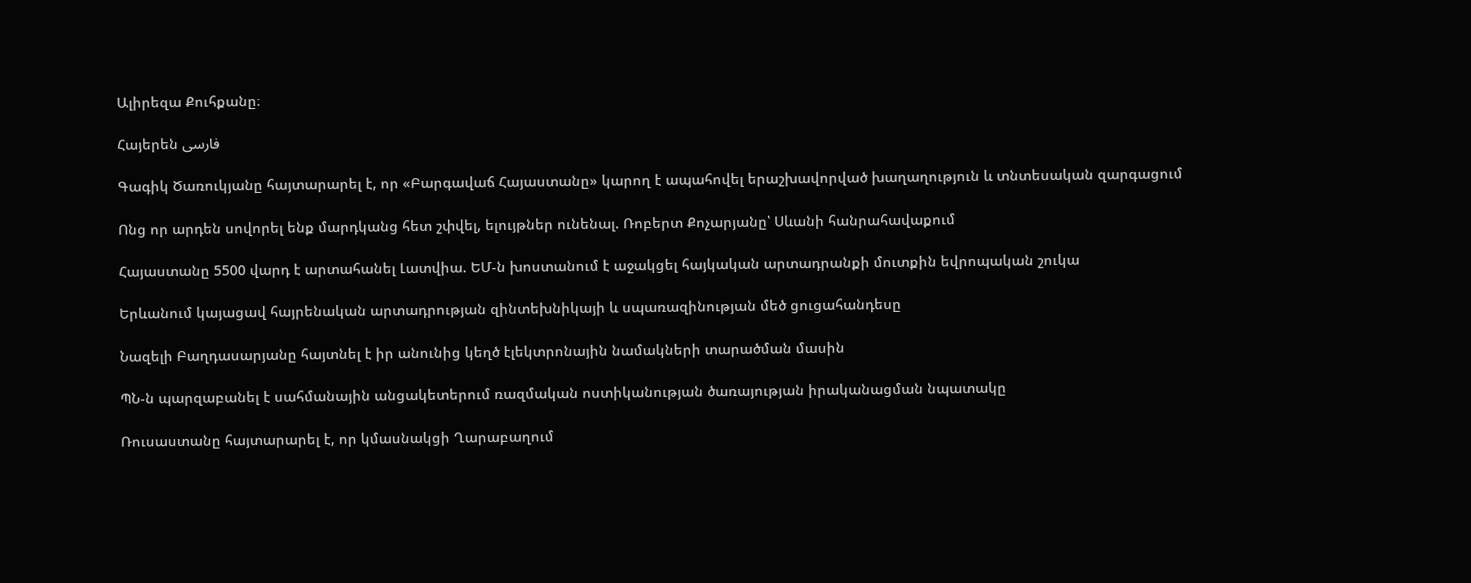Ալիրեզա Քուհքանը։

Հայերեն فارسی

Գագիկ Ծառուկյանը հայտարարել է, որ «Բարգավաճ Հայաստանը» կարող է ապահովել երաշխավորված խաղաղություն և տնտեսական զարգացում

Ոնց որ արդեն սովորել ենք մարդկանց հետ շփվել, ելույթներ ունենալ. Ռոբերտ Քոչարյանը՝ Սևանի հանրահավաքում

Հայաստանը 5500 վարդ է արտահանել Լատվիա. ԵՄ-ն խոստանում է աջակցել հայկական արտադրանքի մուտքին եվրոպական շուկա

Երևանում կայացավ հայրենական արտադրության զինտեխնիկայի և սպառազինության մեծ ցուցահանդեսը

Նազելի Բաղդասարյանը հայտնել է իր անունից կեղծ էլեկտրոնային նամակների տարածման մասին

ՊՆ-ն պարզաբանել է սահմանային անցակետերում ռազմական ոստիկանության ծառայության իրականացման նպատակը

Ռուսաստանը հայտարարել է, որ կմասնակցի Ղարաբաղում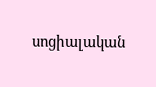սոցիալական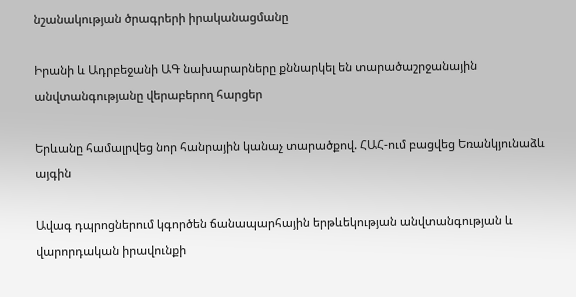նշանակության ծրագրերի իրականացմանը

Իրանի և Ադրբեջանի ԱԳ նախարարները քննարկել են տարածաշրջանային անվտանգությանը վերաբերող հարցեր

Երևանը համալրվեց նոր հանրային կանաչ տարածքով. ՀԱՀ-ում բացվեց Եռանկյունաձև այգին

Ավագ դպրոցներում կգործեն ճանապարհային երթևեկության անվտանգության և վարորդական իրավունքի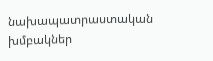նախապատրաստական խմբակներ